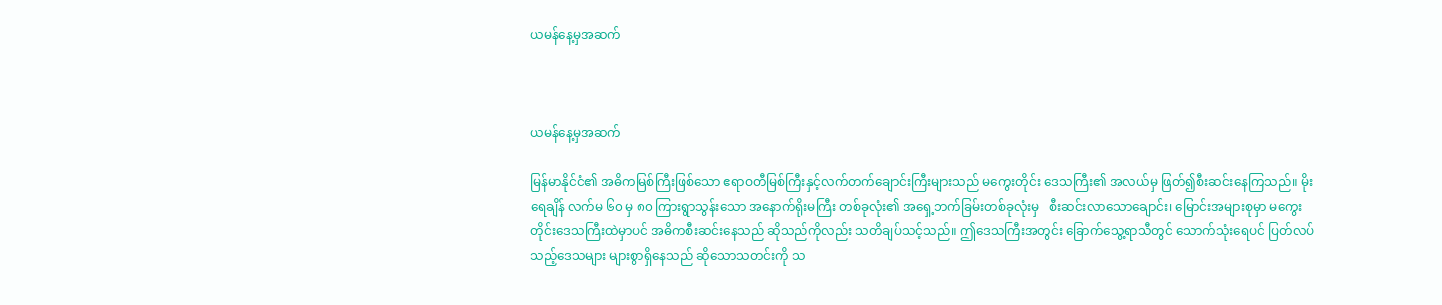ယမန်နေ့မှအဆက်



ယမန်နေ့မှအဆက်

မြန်မာနိုင်ငံ၏ အဓိကမြစ်ကြီးဖြစ်သော ဧရာဝတီမြစ်ကြီးနှင့်လက်တက်ချောင်းကြီးများသည် မကွေးတိုင်း ဒေသကြီး၏ အလယ်မှ ဖြတ်၍စီးဆင်းနေကြသည်။ မိုးရေချိန် လက်မ ၆၀ မှ ၈၀ ကြားရွာသွန်းသော အနောက်ရိုးမကြီး တစ်ခုလုံး၏ အရှေ့ဘက်ခြမ်းတစ်ခုလုံးမှ   စီးဆင်းလာသောချောင်း၊ မြောင်းအများစုမှာ မကွေးတိုင်းဒေသကြီးထဲမှာပင် အဓိကစီးဆင်းနေသည် ဆိုသည်ကိုလည်း သတိချပ်သင့်သည်။ ဤဒေသကြီးအတွင်း ခြောက်သွေ့ရာသီတွင် သောက်သုံးရေပင် ပြတ်လပ်သည့်ဒေသများ များစွာရှိနေသည် ဆိုသောသတင်းကို သ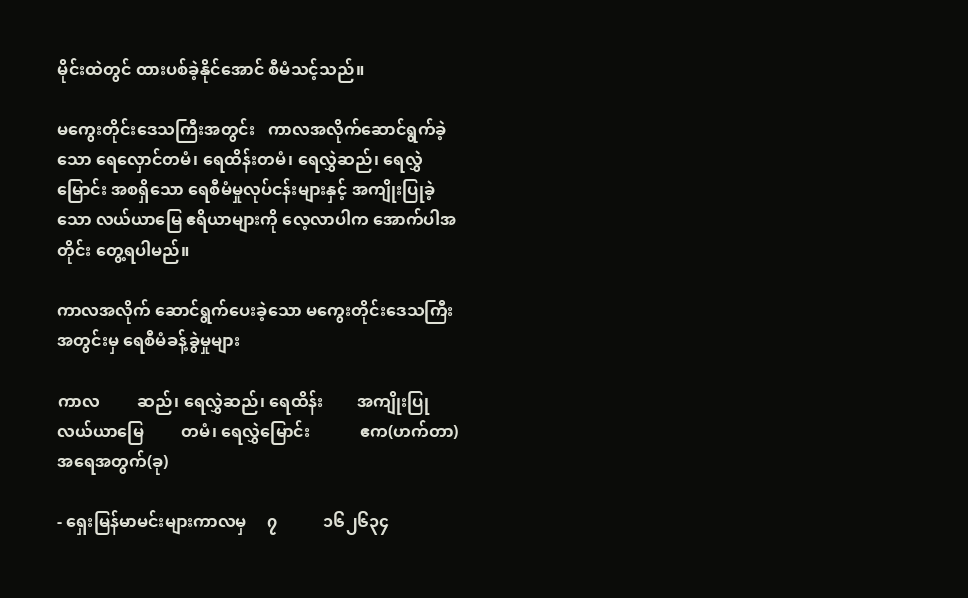မိုင်းထဲတွင် ထားပစ်ခဲ့နိုင်အောင် စီမံသင့်သည်။

မကွေးတိုင်းဒေသကြီးအတွင်း   ကာလအလိုက်ဆောင်ရွက်ခဲ့သော ရေလှောင်တမံ၊ ရေထိန်းတမံ၊ ရေလွှဲဆည်၊ ရေလွှဲမြောင်း အစရှိသော ရေစီမံမှုလုပ်ငန်းများနှင့် အကျိုးပြုခဲ့သော လယ်ယာမြေ ဧရိယာများကို လေ့လာပါက အောက်ပါအတိုင်း တွေ့ရပါမည်။

ကာလအလိုက် ဆောင်ရွက်ပေးခဲ့သော မကွေးတိုင်းဒေသကြီး အတွင်းမှ ရေစီမံခန့်ခွဲမှုများ

ကာလ         ဆည်၊ ရေလွှဲဆည်၊ ရေထိန်း        အကျိုးပြုလယ်ယာမြေ         တမံ၊ ရေလွှဲမြောင်း            ဧက(ဟက်တာ)          အရေအတွက်(ခု)

- ရှေးမြန်မာမင်းများကာလမှ     ၇           ၁၆၂၆၃၄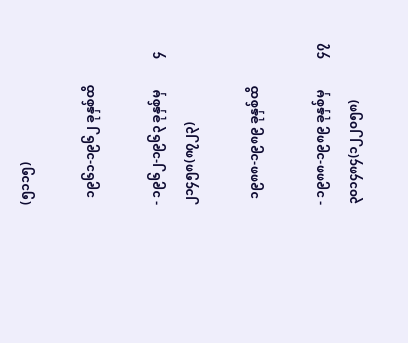(၅၁၁၅)

  ၁၉၆၁-၁၉၆၂ ခုနှစ်ထိ

- ၁၉၆၂-၁၉၆၃ ခုနှစ်မှ          ၄      ၂၁၄၅၈(၈၇၂၃)

  ၁၉၈၈-၁၉၈၉ ခုနှစ်ထိ

- ၁၉၈၈-၁၉၈၉ ခုနှစ်မှ          ၄၇          ၃၀၁၄၈၄(၁၂၂၀၅၈)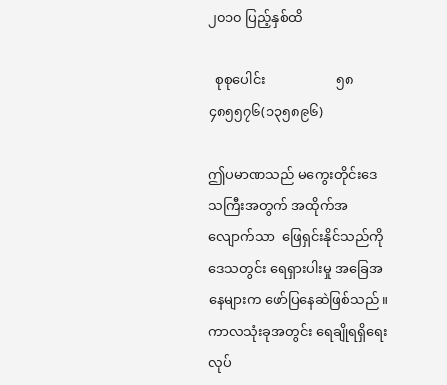၂၀၁၀ ပြည့်နှစ်ထိ

  စုစုပေါင်း                     ၅၈       ၄၈၅၅၇၆(၁၃၅၈၉၆)

ဤပမာဏသည် မကွေးတိုင်းဒေသကြီးအတွက် အထိုက်အလျောက်သာ  ဖြေရှင်းနိုင်သည်ကို  ဒေသတွင်း ရေရှားပါးမှု အခြေအနေများက ဖော်ပြနေဆဲဖြစ်သည်။ ကာလသုံးခုအတွင်း ရေချိုရရှိရေး လုပ်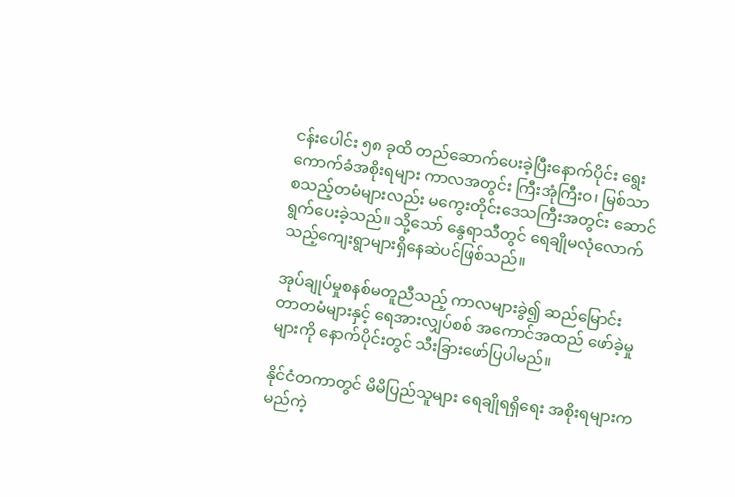ငန်းပေါင်း ၅၈ ခုထိ တည်ဆောက်ပေးခဲ့ပြီးနောက်ပိုင်း ရွေးကောက်ခံအစိုးရများ ကာလအတွင်း ကြီးအုံကြီးဝ၊ မြစ်သာ စသည့်တမံများလည်း မကွေးတိုင်းဒေသကြီးအတွင်း ဆောင်ရွက်ပေးခဲ့သည်။ သို့သော် နွေရာသီတွင် ရေချိုမလုံလောက်သည့်ကျေးရွာများရှိနေဆဲပင်ဖြစ်သည်။

အုပ်ချုပ်မှုစနစ်မတူညီသည့် ကာလများခွဲ၍ ဆည်မြောင်းတာတမံများနှင့် ရေအားလျှပ်စစ် အကောင်အထည် ဖော်ခဲ့မှုများကို နောက်ပိုင်းတွင် သီးခြားဖော်ပြပါမည်။

နိုင်ငံတကာတွင် မိမိပြည်သူများ ရေချိုရရှိရေး အစိုးရများက မည်ကဲ့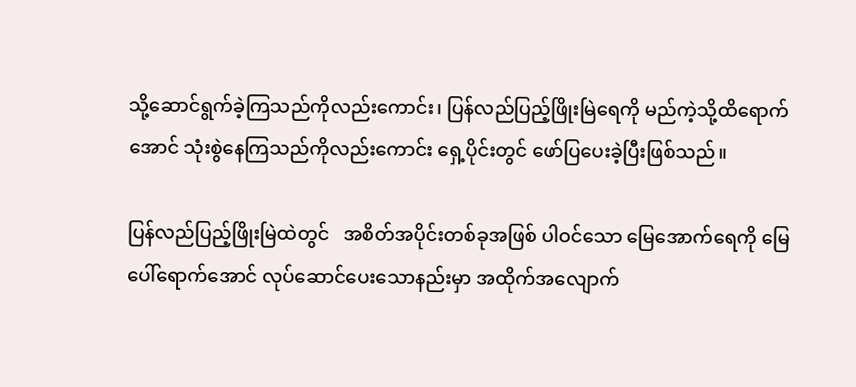သို့ဆောင်ရွက်ခဲ့ကြသည်ကိုလည်းကောင်း၊ ပြန်လည်ပြည့်ဖြိုးမြဲရေကို မည်ကဲ့သို့ထိရောက်အောင် သုံးစွဲနေကြသည်ကိုလည်းကောင်း ရှေ့ပိုင်းတွင် ဖော်ပြပေးခဲ့ပြီးဖြစ်သည်။

ပြန်လည်ပြည့်ဖြိုးမြဲထဲတွင်   အစိတ်အပိုင်းတစ်ခုအဖြစ် ပါဝင်သော မြေအောက်ရေကို မြေပေါ်ရောက်အောင် လုပ်ဆောင်ပေးသောနည်းမှာ အထိုက်အလျောက်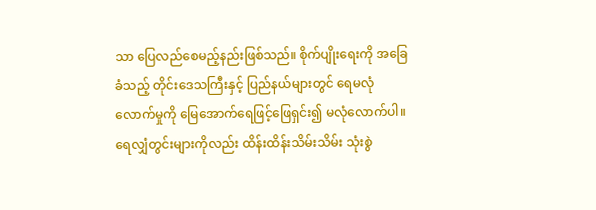သာ ပြေလည်စေမည့်နည်းဖြစ်သည်။ စိုက်ပျိုးရေးကို အခြေခံသည့် တိုင်းဒေသကြီးနှင့် ပြည်နယ်များတွင် ရေမလုံလောက်မှုကို မြေအောက်ရေဖြင့်ဖြေရှင်း၍ မလုံလောက်ပါ။ ရေလျှံတွင်းများကိုလည်း ထိန်းထိန်းသိမ်းသိမ်း သုံးစွဲ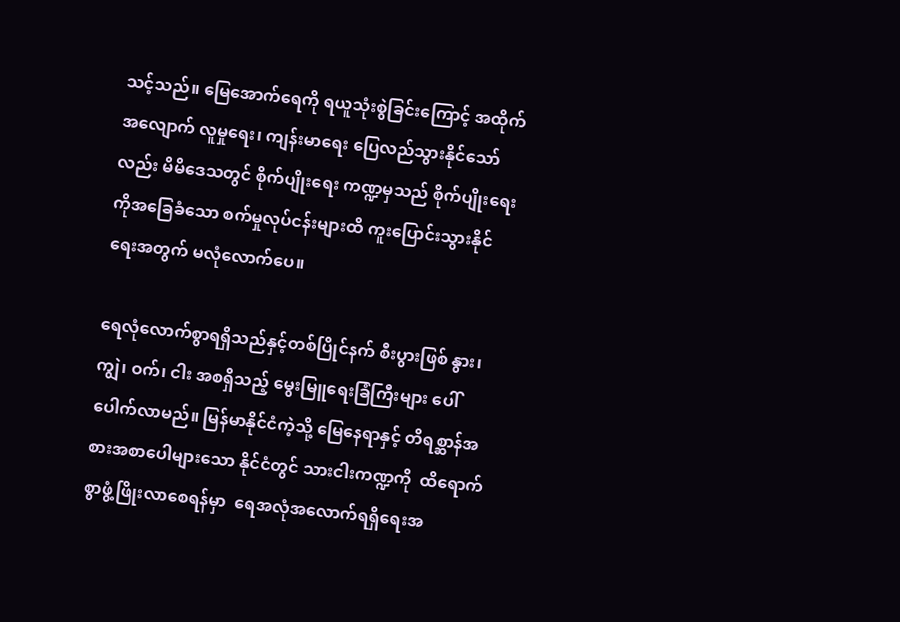သင့်သည်။ မြေအောက်ရေကို ရယူသုံးစွဲခြင်းကြောင့် အထိုက်အလျောက် လူမှုရေး၊ ကျန်းမာရေး ပြေလည်သွားနိုင်သော်လည်း မိမိဒေသတွင် စိုက်ပျိုးရေး ကဏ္ဍမှသည် စိုက်ပျိုးရေးကိုအခြေခံသော စက်မှုလုပ်ငန်းများထိ ကူးပြောင်းသွားနိုင်ရေးအတွက် မလုံလောက်ပေ။

ရေလုံလောက်စွာရရှိသည်နှင့်တစ်ပြိုင်နက် စီးပွားဖြစ် နွား၊ ကျွဲ၊ ဝက်၊ ငါး အစရှိသည့် မွေးမြူရေးခြံကြီးများ ပေါ်ပေါက်လာမည်။ မြန်မာနိုင်ငံကဲ့သို့ မြေနေရာနှင့် တိရစ္ဆာန်အစားအစာပေါများသော နိုင်ငံတွင် သားငါးကဏ္ဍကို  ထိရောက်စွာဖွံ့ဖြိုးလာစေရန်မှာ  ရေအလုံအလောက်ရရှိရေးအ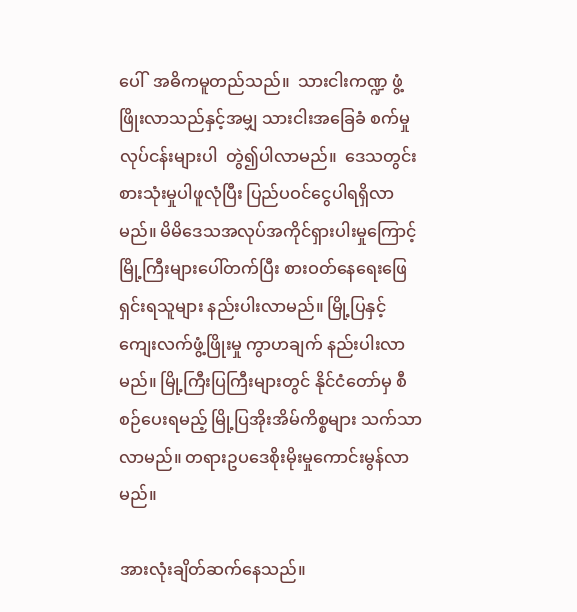ပေါ်  အဓိကမူတည်သည်။  သားငါးကဏ္ဍ ဖွံ့ဖြိုးလာသည်နှင့်အမျှ သားငါးအခြေခံ စက်မှုလုပ်ငန်းများပါ  တွဲ၍ပါလာမည်။  ဒေသတွင်းစားသုံးမှုပါဖူလုံပြီး ပြည်ပဝင်ငွေပါရရှိလာမည်။ မိမိဒေသအလုပ်အကိုင်ရှားပါးမှုကြောင့် မြို့ကြီးများပေါ်တက်ပြီး စားဝတ်နေရေးဖြေရှင်းရသူများ နည်းပါးလာမည်။ မြို့ပြနှင့် ကျေးလက်ဖွံ့ဖြိုးမှု ကွာဟချက် နည်းပါးလာမည်။ မြို့ကြီးပြကြီးများတွင် နိုင်ငံတော်မှ စီစဉ်ပေးရမည့် မြို့ပြအိုးအိမ်ကိစ္စများ သက်သာလာမည်။ တရားဥပဒေစိုးမိုးမှုကောင်းမွန်လာမည်။

အားလုံးချိတ်ဆက်နေသည်။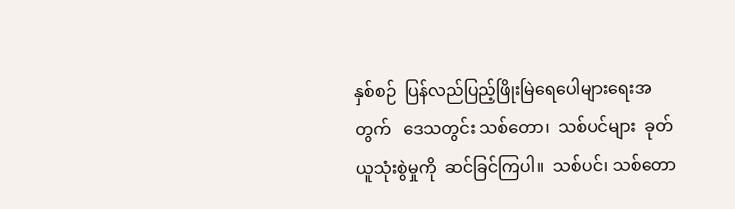နှစ်စဉ်  ပြန်လည်ပြည့်ဖြိုးမြဲရေပေါများရေးအတွက်   ဒေသတွင်း သစ်တော၊  သစ်ပင်များ  ခုတ်ယူသုံးစွဲမှုကို  ဆင်ခြင်ကြပါ။  သစ်ပင်၊ သစ်တော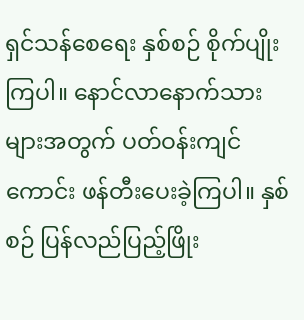ရှင်သန်စေရေး နှစ်စဉ် စိုက်ပျိုးကြပါ။ နောင်လာနောက်သားများအတွက် ပတ်ဝန်းကျင်ကောင်း ဖန်တီးပေးခဲ့ကြပါ။ နှစ်စဉ် ပြန်လည်ပြည့်ဖြိုး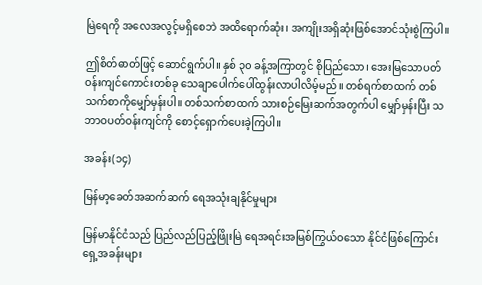မြဲရေကို အလေအလွင့်မရှိစေဘဲ အထိရောက်ဆုံး၊ အကျိုးအရှိဆုံးဖြစ်အောင်သုံးစွဲကြပါ။

ဤစိတ်ဓာတ်ဖြင့် ဆောင်ရွက်ပါ။ နှစ် ၃၀ ခန့်အကြာတွင် စိုပြည်သော၊ အေးမြသောပတ်ဝန်းကျင်ကောင်းတစ်ခု သေချာပေါက်ပေါ်ထွန်းလာပါလိမ့်မည်။ တစ်ရက်စာထက် တစ်သက်စာကိုမျှော်မှန်းပါ။ တစ်သက်စာထက် သားစဉ်မြေးဆက်အတွက်ပါ မျှော်မှန်းပြီး သဘာဝပတ်ဝန်းကျင်ကို စောင့်ရှောက်ပေးခဲ့ကြပါ။

အခန်း(၁၄)

မြန်မာ့ခေတ်အဆက်ဆက် ရေအသုံးချနိုင်မှုများ

မြန်မာနိုင်ငံသည် ပြည်လည်ပြည့်ဖြိုးမြဲ ရေအရင်းအမြစ်ကြွယ်ဝသော နိုင်ငံဖြစ်ကြောင်း ရှေ့အခန်းများ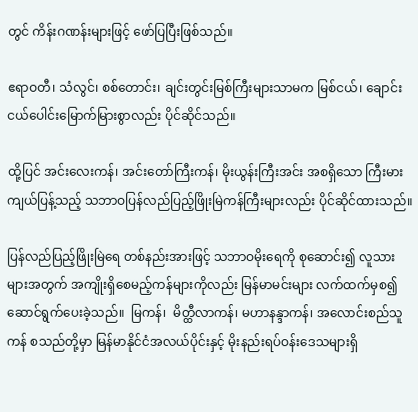တွင် ကိန်းဂဏန်းများဖြင့် ဖော်ပြပြီးဖြစ်သည်။

ဧရာဝတီ၊ သံလွင်၊ စစ်တောင်း၊ ချင်းတွင်းမြစ်ကြီးများသာမက မြစ်ငယ်၊ ချောင်းငယ်ပေါင်းမြောက်မြားစွာလည်း ပိုင်ဆိုင်သည်။

ထို့ပြင် အင်းလေးကန်၊ အင်းတော်ကြီးကန်၊ မိုးယွန်းကြီးအင်း အစရှိသော ကြီးမားကျယ်ပြန့်သည့် သဘာဝပြန်လည်ပြည့်ဖြိုးမြဲကန်ကြီးများလည်း ပိုင်ဆိုင်ထားသည်။

ပြန်လည်ပြည့်ဖြိုးမြဲရေ တစ်နည်းအားဖြင့် သဘာဝမိုးရေကို စုဆောင်း၍ လူသားများအတွက် အကျိုးရှိစေမည့်ကန်များကိုလည်း မြန်မာမင်းများ လက်ထက်မှစ၍  ဆောင်ရွက်ပေးခဲ့သည်။  မြကန်၊  မိတ္ထီလာကန်၊ မဟာနန္ဒာကန်၊ အလောင်းစည်သူကန် စသည်တို့မှာ မြန်မာနိုင်ငံအလယ်ပိုင်းနှင့် မိုးနည်းရပ်ဝန်းဒေသများရှိ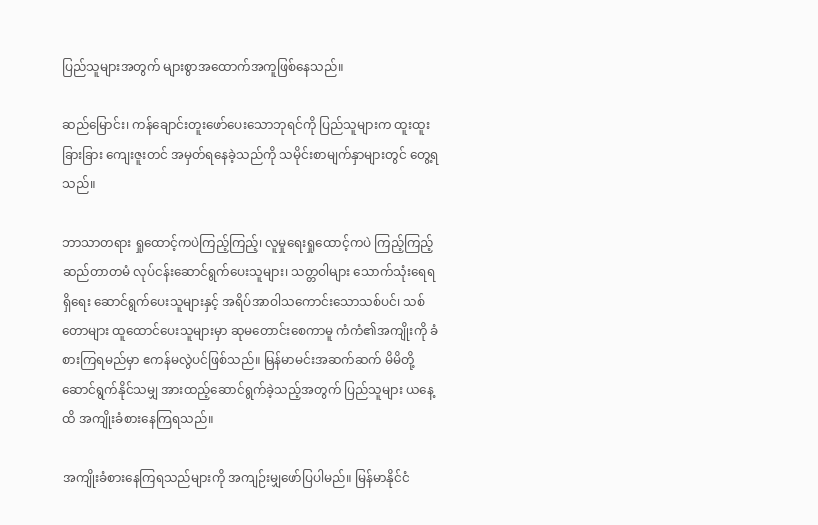ပြည်သူများအတွက် များစွာအထောက်အကူဖြစ်နေသည်။

ဆည်မြောင်း၊ ကန်ချောင်းတူးဖော်ပေးသောဘုရင်ကို ပြည်သူများက ထူးထူးခြားခြား ကျေးဇူးတင် အမှတ်ရနေခဲ့သည်ကို သမိုင်းစာမျက်နှာများတွင် တွေ့ရသည်။

ဘာသာတရား ရှုထောင့်ကပဲကြည့်ကြည့်၊ လူမှုရေးရှုထောင့်ကပဲ ကြည့်ကြည့် ဆည်တာတမံ လုပ်ငန်းဆောင်ရွက်ပေးသူများ၊ သတ္တဝါများ သောက်သုံးရေရရှိရေး ဆောင်ရွက်ပေးသူများနှင့် အရိပ်အာဝါသကောင်းသောသစ်ပင်၊ သစ်တောများ ထူထောင်ပေးသူများမှာ ဆုမတောင်းစေကာမူ ကံကံ၏အကျိုးကို ခံစားကြရမည်မှာ ဧကန်မလွဲပင်ဖြစ်သည်။ မြန်မာမင်းအဆက်ဆက် မိမိတို့ဆောင်ရွက်နိုင်သမျှ အားထည့်ဆောင်ရွက်ခဲ့သည့်အတွက် ပြည်သူများ ယနေ့ထိ အကျိုးခံစားနေကြရသည်။

အကျိုးခံစားနေကြရသည်များကို အကျဉ်းမျှဖော်ပြပါမည်။ မြန်မာနိုင်ငံ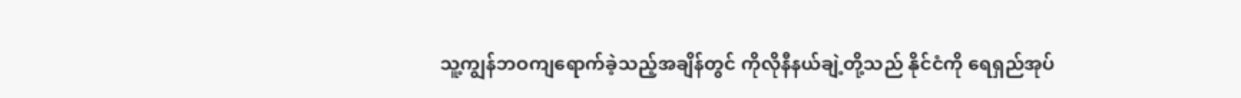သူ့ကျွန်ဘဝကျရောက်ခဲ့သည့်အချိန်တွင် ကိုလိုနီနယ်ချဲ့တို့သည် နိုင်ငံကို ရေရှည်အုပ်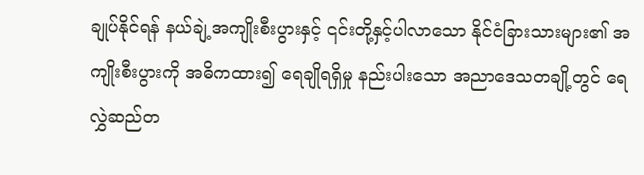ချုပ်နိုင်ရန် နယ်ချဲ့အကျိုးစီးပွားနှင့် ၎င်းတို့နှင့်ပါလာသော နိုင်ငံခြားသားများ၏ အကျိုးစီးပွားကို အဓိကထား၍ ရေချိုရရှိမှု နည်းပါးသော အညာဒေသတချို့တွင် ရေလွှဲဆည်တ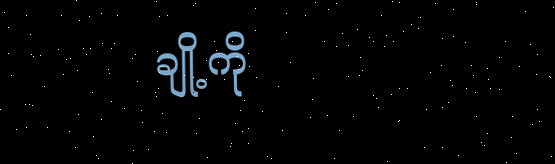ချို့ကို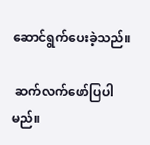ဆောင်ရွက်ပေးခဲ့သည်။

 ဆက်လက်ဖော်ပြပါမည်။